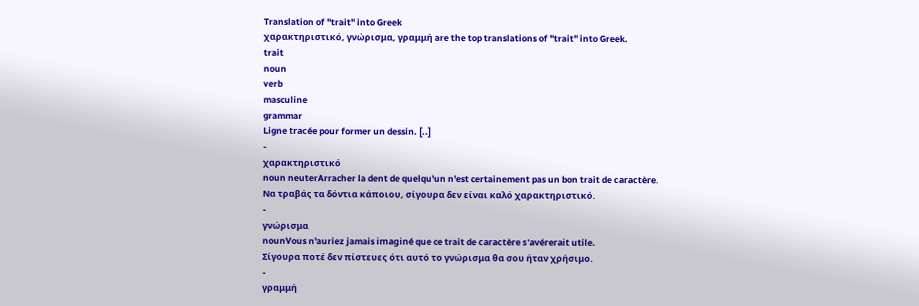Translation of "trait" into Greek
χαρακτηριστικό, γνώρισμα, γραμμή are the top translations of "trait" into Greek.
trait
noun
verb
masculine
grammar
Ligne tracée pour former un dessin. [..]
-
χαρακτηριστικό
noun neuterArracher la dent de quelqu'un n'est certainement pas un bon trait de caractère.
Να τραβάς τα δόντια κάποιου, σίγουρα δεν είναι καλό χαρακτηριστικό.
-
γνώρισμα
nounVous n'auriez jamais imaginé que ce trait de caractère s'avérerait utile.
Σίγουρα ποτέ δεν πίστευες ότι αυτό το γνώρισμα θα σου ήταν χρήσιμο.
-
γραμμή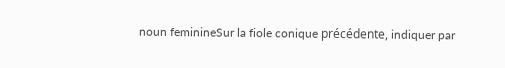noun feminineSur la fiole conique précédente, indiquer par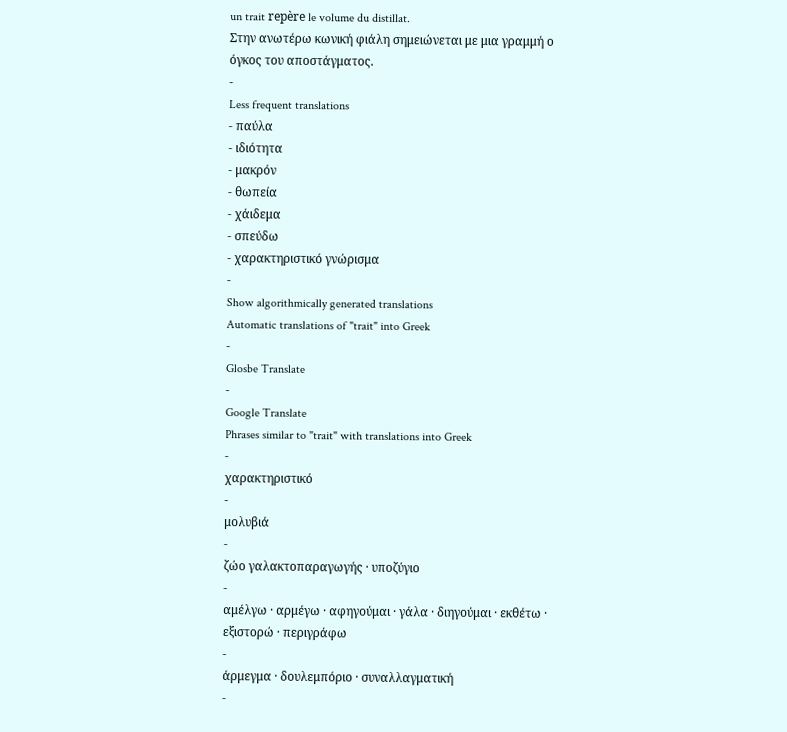un trait repère le volume du distillat.
Στην ανωτέρω κωνική φιάλη σημειώνεται με μια γραμμή ο όγκος του αποστάγματος.
-
Less frequent translations
- παύλα
- ιδιότητα
- μακρόν
- θωπεία
- χάιδεμα
- σπεύδω
- χαρακτηριστικό γνώρισμα
-
Show algorithmically generated translations
Automatic translations of "trait" into Greek
-
Glosbe Translate
-
Google Translate
Phrases similar to "trait" with translations into Greek
-
χαρακτηριστικό
-
μολυβιά
-
ζώο γαλακτοπαραγωγής · υποζύγιο
-
αμέλγω · αρμέγω · αφηγούμαι · γάλα · διηγούμαι · εκθέτω · εξιστορώ · περιγράφω
-
άρμεγμα · δουλεμπόριο · συναλλαγματική
-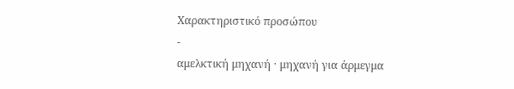Χαρακτηριστικό προσώπου
-
αμελκτική μηχανή · μηχανή για άρμεγμα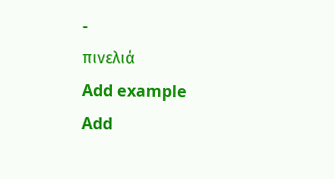-
πινελιά
Add example
Add